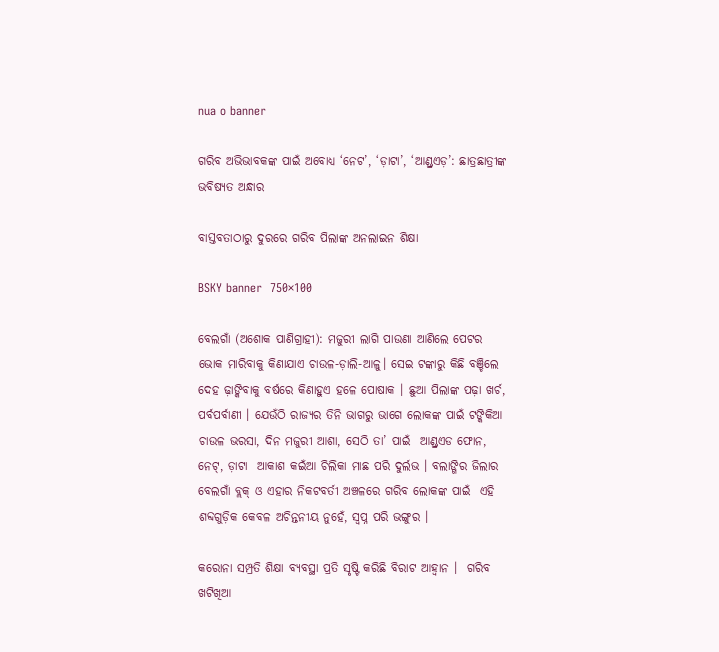nua o banner

ଗରିବ ଅଭିଭାବକଙ୍କ ପାଇଁ ଅବୋଧ୍ୟ ‘ନେଟ’, ‘ଡ଼ାଟା’, ‘ଆଣ୍ଡ୍ରଏଡ଼’: ଛାତ୍ରଛାତ୍ରୀଙ୍କ ଭବିଷ୍ୟତ ଅନ୍ଧାର

ବାସ୍ତବତାଠାରୁ ଦୁରରେ ଗରିବ ପିଲାଙ୍କ ଅନଲାଇନ ଶିକ୍ଷା

BSKY banner  750×100

ବେଲଗାଁ (ଅଶୋକ ପାଣିଗ୍ରାହୀ): ମଜୁରୀ ଲାଗି ପାଉଣା ଆଣିଲେ ପେଟର ଭୋକ ମାରିବାକୁ କିଣାଯାଏ ଚାଉଳ-ଡ଼ାଲି-ଆଳୁ। ସେଇ ଟଙ୍କାରୁ କିଛି ବଞ୍ଚିଲେ ଦେହ ଢ଼ାଙ୍କିବାକୁ ବର୍ଷରେ କିଣାହୁଏ ହଳେ ପୋଷାକ । ଛୁଆ ପିଲାଙ୍କ ପଢ଼ା ଖର୍ଚ, ପର୍ବପର୍ବାଣୀ । ଯେଉଁଠି ରାଜ୍ୟର ତିନି ଭାଗରୁ ଭାଗେ ଲୋକଙ୍କ ପାଇଁ ଟଙ୍କିକିଆ ଚାଉଳ ଭରସା, ଦିନ ମଜୁରୀ ଆଶା, ସେଠି ତା’ ପାଇଁ  ଆଣ୍ଡ୍ରଏଡ ଫୋନ, ନେଟ୍, ଡ଼ାଟା  ଆକାଶ କଇଁଆ ଚିଲିକା ମାଛ ପରି ଦୁର୍ଲଭ । ବଲାଙ୍ଗିର ଜିଲାର ବେଲଗାଁ ବ୍ଲକ୍ ଓ ଏହାର ନିକଟବର୍ତୀ ଅଞ୍ଚଳରେ ଗରିବ ଲୋକଙ୍କ ପାଇଁ  ଏହି ଶବ୍ଦଗୁଡ଼ିକ କେବଳ ଅଚିନ୍ତନୀୟ ନୁହେଁ, ସ୍ବପ୍ନ ପରି ଭଙ୍ଗୁର ।

କରୋନା ସମ୍ପ୍ରତି ଶିକ୍ଷା ବ୍ୟବସ୍ଥା ପ୍ରତି ସୃଷ୍ଟି କରିଛି ବିରାଟ ଆହ୍ବାନ ।  ଗରିବ ଖଟିଖିଆ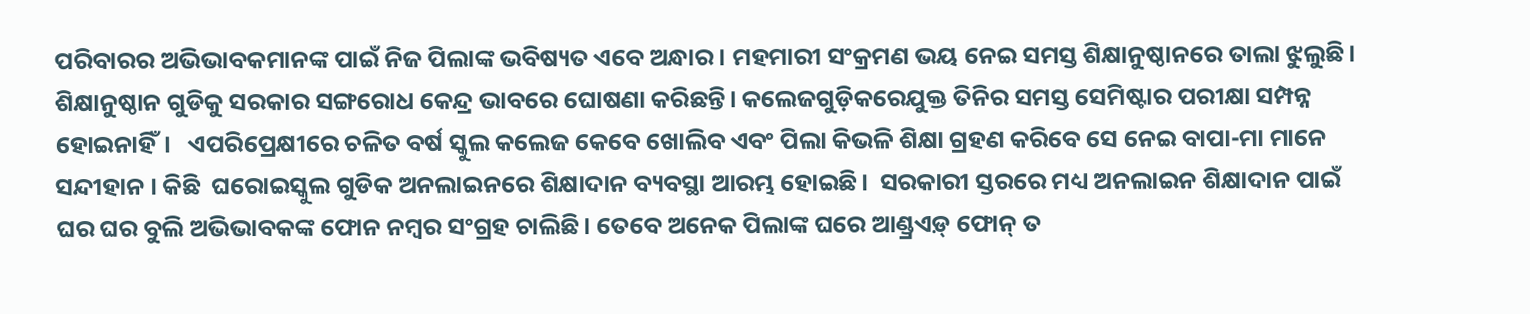ପରିବାରର ଅଭିଭାବକମାନଙ୍କ ପାଇଁ ନିଜ ପିଲାଙ୍କ ଭବିଷ୍ୟତ ଏବେ ଅନ୍ଧାର । ମହମାରୀ ସଂକ୍ରମଣ ଭୟ ନେଇ ସମସ୍ତ ଶିକ୍ଷାନୁଷ୍ଠାନରେ ତାଲା ଝୁଲୁଛି।  ଶିକ୍ଷାନୁଷ୍ଠାନ ଗୁଡିକୁ ସରକାର ସଙ୍ଗରୋଧ କେନ୍ଦ୍ର ଭାବରେ ଘୋଷଣା କରିଛନ୍ତି। କଲେଜଗୁଡ଼ିକରେଯୁକ୍ତ ତିନିର ସମସ୍ତ ସେମିଷ୍ଟାର ପରୀକ୍ଷା ସମ୍ପନ୍ନ ହୋଇନାହିଁ।   ଏପରିପ୍ରେକ୍ଷୀରେ ଚଳିତ ବର୍ଷ ସ୍କୁଲ କଲେଜ କେବେ ଖୋଲିବ ଏବଂ ପିଲା କିଭଳି ଶିକ୍ଷା ଗ୍ରହଣ କରିବେ ସେ ନେଇ ବାପା-ମା ମାନେ ସନ୍ଦୀହାନ । କିଛି  ଘରୋଇସ୍କୁଲ ଗୁଡିକ ଅନଲାଇନରେ ଶିକ୍ଷାଦାନ ବ୍ୟବସ୍ଥା ଆରମ୍ଭ ହୋଇଛି।  ସରକାରୀ ସ୍ତରରେ ମଧ୍ୟ ଅନଲାଇନ ଶିକ୍ଷାଦାନ ପାଇଁ ଘର ଘର ବୁଲି ଅଭିଭାବକଙ୍କ ଫୋନ ନମ୍ବର ସଂଗ୍ରହ ଚାଲିଛି। ତେବେ ଅନେକ ପିଲାଙ୍କ ଘରେ ଆଣ୍ଡ୍ରଏଡ଼୍ ଫୋନ୍ ତ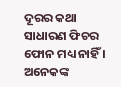ଦୂରର କଥା ସାଧାରଣ ଫିଚର ଫୋନ ମଧ୍ୟ ନାହିଁ । ଅନେକଙ୍କ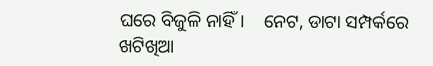ଘରେ ବିଜୁଳି ନାହିଁ।    ନେଟ, ଡାଟା ସମ୍ପର୍କରେ ଖଟିଖିଆ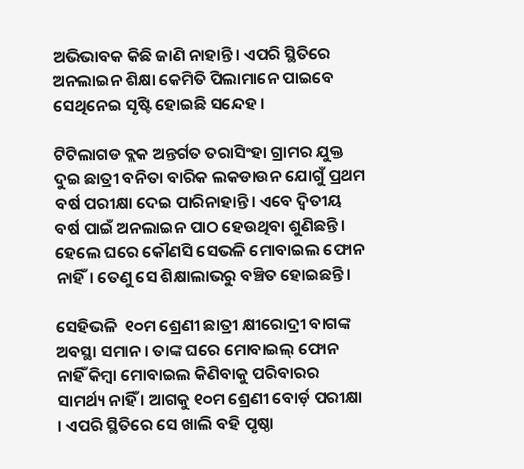ଅଭିଭାବକ କିଛି ଜାଣି ନାହାନ୍ତି। ଏପରି ସ୍ଥିତିରେ ଅନଲାଇନ ଶିକ୍ଷା କେମିତି ପିଲାମାନେ ପାଇବେ ସେଥିନେଇ ସୃଷ୍ଟି ହୋଇଛି ସନ୍ଦେହ ।

ଟିଟିଲାଗଡ ବ୍ଲକ ଅନ୍ତର୍ଗତ ତରାସିଂହା ଗ୍ରାମର ଯୁକ୍ତ ଦୁଇ ଛାତ୍ରୀ ବନିତା ବାରିକ ଲକଡାଉନ ଯୋଗୁଁ ପ୍ରଥମ ବର୍ଷ ପରୀକ୍ଷା ଦେଇ ପାରିନାହାନ୍ତି। ଏବେ ଦ୍ୱିତୀୟ ବର୍ଷ ପାଇଁ ଅନଲାଇନ ପାଠ ହେଉଥିବା ଶୁଣିଛନ୍ତି। ହେଲେ ଘରେ କୌଣସି ସେଭଳି ମୋବାଇଲ ଫୋନ ନାହିଁ। ତେଣୁ ସେ ଶିକ୍ଷାଲାଭରୁ ବଞ୍ଚିତ ହୋଇଛନ୍ତି ।

ସେହିଭଳି  ୧୦ମ ଶ୍ରେଣୀ ଛାତ୍ରୀ କ୍ଷୀରୋଦ୍ରୀ ବାଗଙ୍କ ଅବସ୍ଥା ସମାନ । ତାଙ୍କ ଘରେ ମୋବାଇଲ୍ ଫୋନ ନାହିଁ କିମ୍ବା ମୋବାଇଲ କିଣିବାକୁ ପରିବାରର ସାମର୍ଥ୍ୟ ନାହିଁ । ଆଗକୁ ୧୦ମ ଶ୍ରେଣୀ ବୋର୍ଡ଼ ପରୀକ୍ଷା । ଏପରି ସ୍ଥିତିରେ ସେ ଖାଲି ବହି ପୃଷ୍ଠା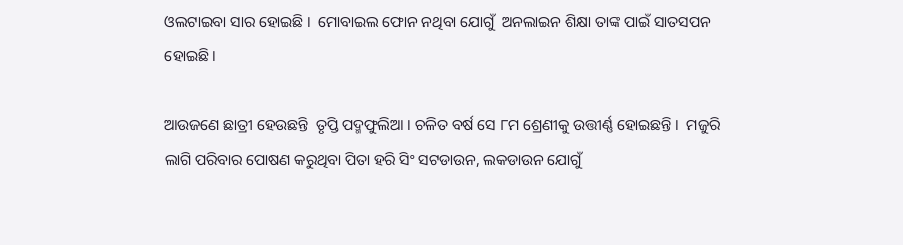ଓଲଟାଇବା ସାର ହୋଇଛି ।  ମୋବାଇଲ ଫୋନ ନଥିବା ଯୋଗୁଁ  ଅନଲାଇନ ଶିକ୍ଷା ତାଙ୍କ ପାଇଁ ସାତସପନ ହୋଇଛି।

ଆଉଜଣେ ଛାତ୍ରୀ ହେଉଛନ୍ତି  ତୃପ୍ତି ପଦ୍ମଫୁଲିଆ । ଚଳିତ ବର୍ଷ ସେ ୮ମ ଶ୍ରେଣୀକୁ ଉତ୍ତୀର୍ଣ୍ଣ ହୋଇଛନ୍ତି ।  ମଜୁରି ଲାଗି ପରିବାର ପୋଷଣ କରୁଥିବା ପିତା ହରି ସିଂ ସଟଡାଉନ, ଲକଡାଉନ ଯୋଗୁଁ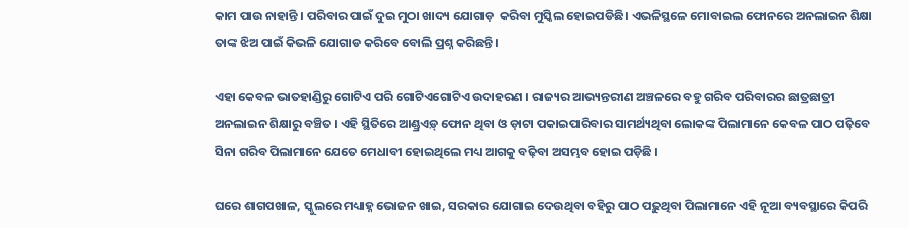କାମ ପାଉ ନାହାନ୍ତି । ପରିବାର ପାଇଁ ଦୁଇ ମୁଠା ଖାଦ୍ୟ ଯୋଗାଡ଼  କରିବା ମୁସ୍କିଲ ହୋଇପଡିଛି। ଏଭଳିସ୍ଥଳେ ମୋବାଇଲ ଫୋନରେ ଅନଲାଇନ ଶିକ୍ଷା ତାଙ୍କ ଝିଅ ପାଇଁ କିଭଳି ଯୋଗାଡ କରିବେ ବୋଲି ପ୍ରଶ୍ନ କରିଛନ୍ତି।

ଏହା କେବଳ ଭାତହାଣ୍ଡିରୁ ଗୋଟିଏ ପରି ଗୋଟିଏଗୋଟିଏ ଉଦାହରଣ । ରାଜ୍ୟର ଆଭ୍ୟନ୍ତରୀଣ ଅଞ୍ଚଳରେ ବହୁ ଗରିବ ପରିବାରର ଛାତ୍ରଛାତ୍ରୀ ଅନଲାଇନ ଶିକ୍ଷାରୁ ବଞ୍ଚିତ । ଏହି ସ୍ଥିତିରେ ଆଣ୍ଡ୍ରଏଡ଼୍ ଫୋନ ଥିବା ଓ ଡ଼ାଟା ପକାଇପାରିବାର ସାମର୍ଥ୍ୟଥିବା ଲୋକଙ୍କ ପିଲାମାନେ କେବଳ ପାଠ ପଢ଼ିବେ ସିନା ଗରିବ ପିଲାମାନେ ଯେତେ ମେଧାବୀ ହୋଇଥିଲେ ମଧ୍ୟ ଆଗକୁ ବଢ଼ିବା ଅସମ୍ଭବ ହୋଇ ପଡ଼ିଛି ।

ଘରେ ଶାଗପଖାଳ, ସ୍କୁଲରେ ମଧ୍ୟାହ୍ନ ଭୋଜନ ଖାଇ, ସରକାର ଯୋଗାଇ ଦେଉଥିବା ବହିରୁ ପାଠ ପଢ଼ୁଥିବା ପିଲାମାନେ ଏହି ନୂଆ ବ୍ୟବସ୍ଥାରେ କିପରି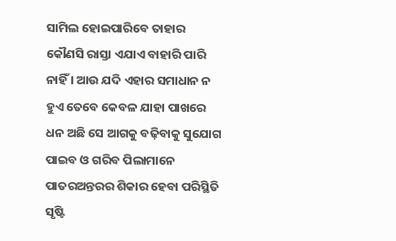ସାମିଲ ହୋଇପାରିବେ ତାହାର କୌଣସି ରାସ୍ତା ଏଯାଏ ବାହାରି ପାରି ନାହିଁ । ଆଉ ଯଦି ଏହାର ସମାଧାନ ନ ହୁଏ ତେବେ କେବଳ ଯାହା ପାଖରେ ଧନ ଅଛି ସେ ଆଗକୁ ବଢ଼ିବାକୁ ସୁଯୋଗ ପାଇବ ଓ ଗରିବ ପିଲାମାନେ ପାତରଅନ୍ତରର ଶିକାର ହେବା ପରିସ୍ଥିତି ସୃଷ୍ଟି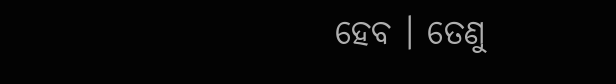ହେବ । ତେଣୁ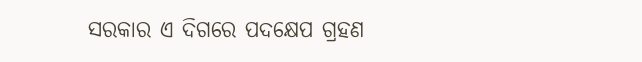ସରକାର ଏ ଦିଗରେ ପଦକ୍ଷେପ ଗ୍ରହଣ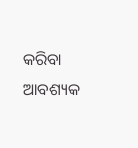କରିବା ଆବଶ୍ୟକ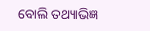ବୋଲି ତଥ୍ୟାଭିଜ୍ଞ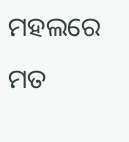ମହଲରେ ମତ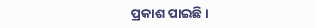ପ୍ରକାଶ ପାଇଛି ।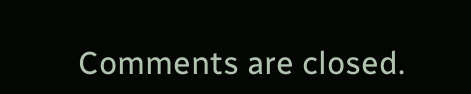Comments are closed.